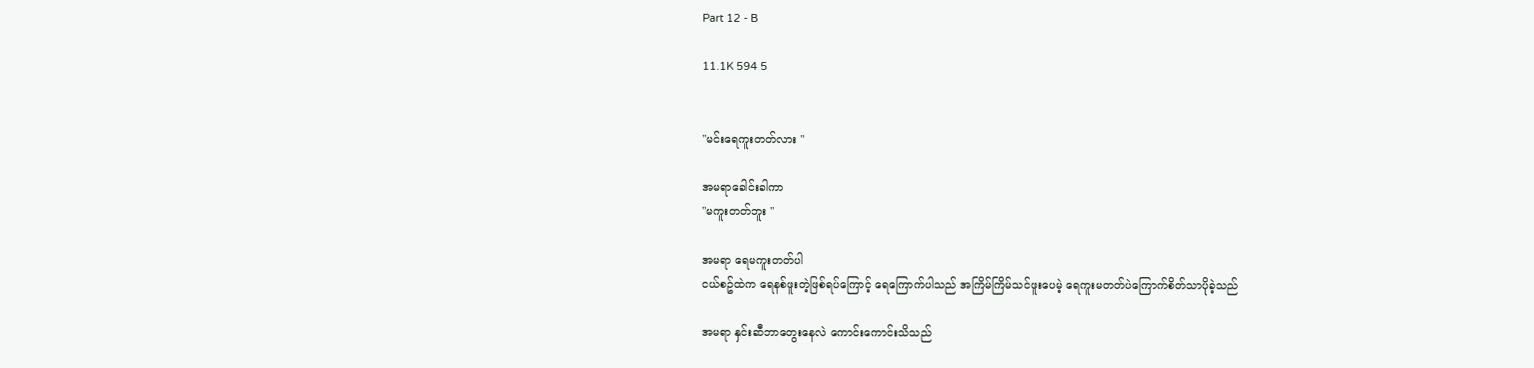Part 12 - B

11.1K 594 5


"မင်းရေကူးတတ်လား "

အမရာခေါင်းခါကာ
"မကူးတတ်ဘူး "

အမရာ ရေမကူးတတ်ပါ
ငယ်စဥ်ထဲက ရေနစ်ဖူးတဲ့ဖြစ်ရပ်ကြောင့် ရေကြောက်ပါသည် အကြိမ်ကြိမ်သင်ဖူးပေမဲ့ ရေကူးမတတ်ပဲကြောက်စိတ်သာပိုခဲ့သည်

အမရာ နှင်းဆီဘာတွေးနေလဲ ကောင်းကောင်းသိသည်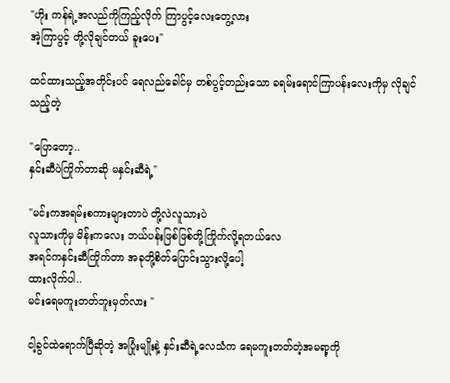"ဟိုး ကန်ရဲ့အလည်ကိုကြည့်လိုက် ကြာပွင့်လေးတွေ့လား
အဲ့ကြာပွင့် တို့လိုချင်တယ် ခူးပေး"

ထင်ထားသည့်အတိုင်းပင် ရေလည်ခေါင်မှ တစ်ပွင့်တည်းသော ခရမ်းရောင်ကြာပန်းလေးကိုမှ လိုချင်သည့်တဲ့

"ပြောတော့..
နှင်းဆီပဲကြိုက်တာဆို မနှင်းဆီရဲ့"

"မင်းကအရမ်းစကားများတာပဲ တို့လဲလူသားပဲ
လူသားကိုမှ မိန်းကလေး ဘယ်ပန်းဖြစ်ဖြစ်တို့ကြိုက်လို့ရတယ်လေ
အရင်ကနှင်းဆီကြိုက်တာ အခုတို့စိတ်ပြောင်းသွားလို့ပေါ့
ထားလိုက်ပါ..
မင်းရေမကူးတတ်ဘူးမှတ်လား "

ငါ့ခွင်ထဲရောက်ပြီဆိုတဲ့ အပြုံးမျိုးနဲ့ နှင်းဆီရဲ့လေသံက ရေမကူးတတ်တဲ့အမရာ့ကို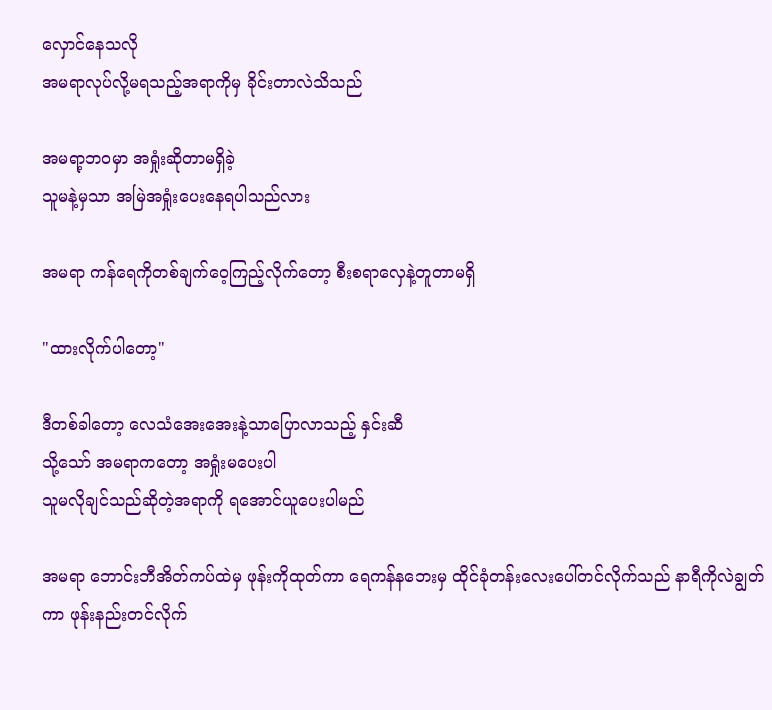လှောင်နေသလို
အမရာလုပ်လို့မရသည့်အရာကိုမှ ခိုင်းတာလဲသိသည်

အမရာ့ဘဝမှာ အရှုံးဆိုတာမရှိခဲ့
သူမနဲ့မှသာ အမြဲအရှုံးပေးနေရပါသည်လား

အမရာ ကန်ရေကိုတစ်ချက်ဝေ့ကြည့်လိုက်တော့ စီးစရာလှေနဲ့တူတာမရှိ

"ထားလိုက်ပါတော့"

ဒီတစ်ခါတော့ လေသံအေးအေးနဲ့သာပြောလာသည့် နှင်းဆီ
သို့သော် အမရာကတော့ အရှုံးမပေးပါ
သူမလိုချင်သည်ဆိုတဲ့အရာကို ရအောင်ယူပေးပါမည်

အမရာ ဘောင်းဘီအိတ်ကပ်ထဲမှ ဖုန်းကိုထုတ်ကာ ရေကန်နဘေးမှ ထိုင်ခုံတန်းလေးပေါ်တင်လိုက်သည် နာရီကိုလဲချွတ်ကာ ဖုန်းနည်းတင်လိုက်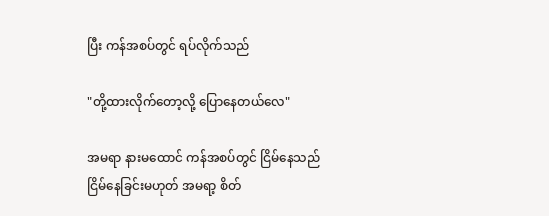ပြီး ကန်အစပ်တွင် ရပ်လိုက်သည်

"တို့ထားလိုက်တော့လို့ ပြောနေတယ်လေ"

အမရာ နားမထောင် ကန်အစပ်တွင် ငြိမ်နေသည်
ငြိမ်နေခြင်းမဟုတ် အမရာ့ စိတ်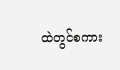ထဲတွင်စကား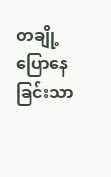တချို့ပြောနေခြင်းသာ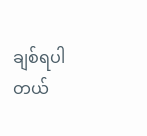ချစ်ရပါတယ်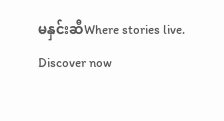မနှင်းဆီWhere stories live. Discover now